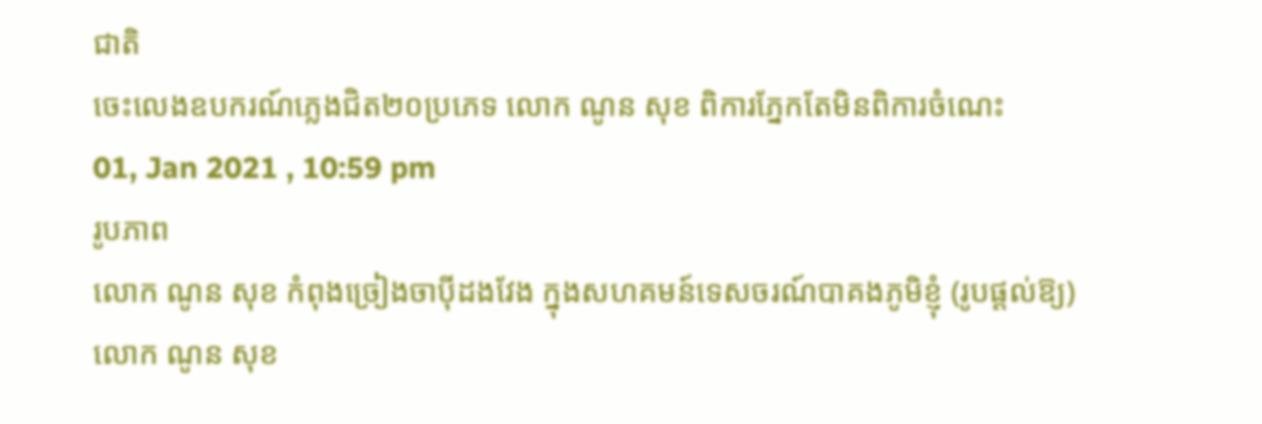ជាតិ
ចេះលេងឧបករណ៍ភ្លេងជិត២០ប្រភេទ លោក ណូន សុខ ពិការភ្នែកតែមិនពិការចំណេះ
01, Jan 2021 , 10:59 pm
រូបភាព
លោក ណូន សុខ កំពុងច្រៀងចាប៉ីដងវែង ក្នុងសហគមន៍ទេសចរណ៍បាគងភូមិខ្ញុំ (រូបផ្ដល់ឱ្យ)
លោក ណូន សុខ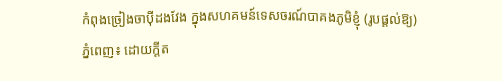កំពុងច្រៀងចាប៉ីដងវែង ក្នុងសហគមន៍ទេសចរណ៍បាគងភូមិខ្ញុំ (រូបផ្ដល់ឱ្យ)
ភ្នំពេញ៖ ដោយក្ដីត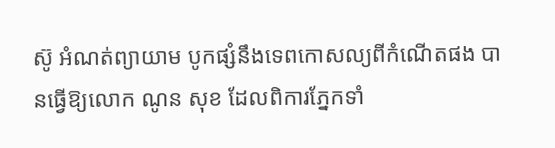ស៊ូ អំណត់ព្យាយាម បូកផ្សំនឹងទេពកោសល្យពីកំណើតផង បានធ្វើឱ្យលោក ណូន សុខ ដែលពិការភ្នែកទាំ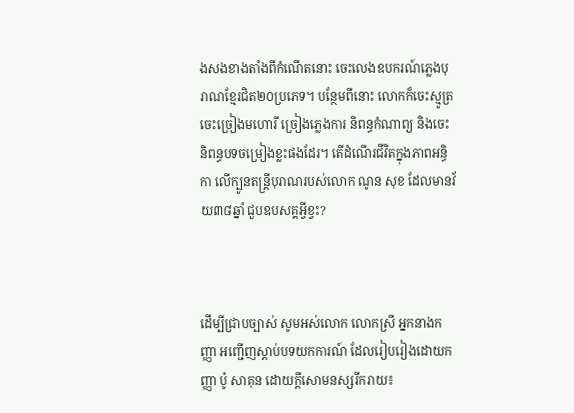ងសងខាងតាំងពីកំណើតនោះ ចេះលេងឧបករណ៍ភ្លេងបុរាណខ្មែរជិត២០ប្រភេទ។ បន្ថែមពីនោះ លោកក៏ចេះស្មូត្រ ចេះច្រៀងមហោរី ច្រៀងភ្លេងការ និពន្ធកំណាព្យ និងចេះនិពន្ធបទចម្រៀងខ្លះផងដែរ។ តើដំណើរជីវិតក្នុងភាពអន្ធិកា លើក្បូនតន្ត្រីបុរាណរបស់លោក ណូន សុខ ដែលមានវ័យ៣៨ឆ្នាំ ជួបឧបសគ្គអ្វីខ្វះ?



ដើម្បីជ្រាបច្បាស់ សូមអស់លោក លោកស្រី អ្នកនាងកញ្ញា អញ្ជើញស្ដាប់បទយកការណ៍ ដែលរៀបរៀងដោយកញ្ញា ប៉ូ សាគុន ដោយក្ដីសោមនស្សរីករាយ៖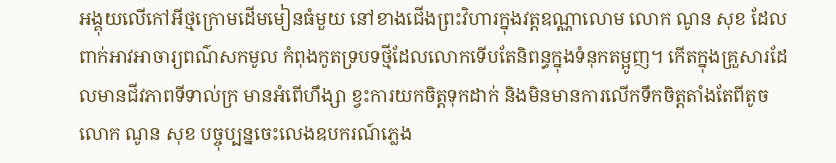អង្គុយលើកៅអីថ្មក្រោមដើមមៀនធំមួយ នៅខាងជើងព្រះវិហារក្នុងវត្តឧណ្ណាលោម លោក ណូន សុខ ដែលពាក់អាវអាចារ្យពណ៌សកមូល កំពុងកូតទ្របទថ្មីដែលលោកទើបតែនិពន្ធក្នុងទំនុកតម្អូញ។ កើតក្នុងគ្រួសារដែលមានជីវភាពទីទាល់ក្រ មានអំពើហឹង្សា ខ្វះការយកចិត្តទុកដាក់ និងមិនមានការលើកទឹកចិត្តតាំងតែពីតូច លោក ណូន សុខ បច្ចុប្បន្នចេះលេងឧបករណ៍ភ្លេង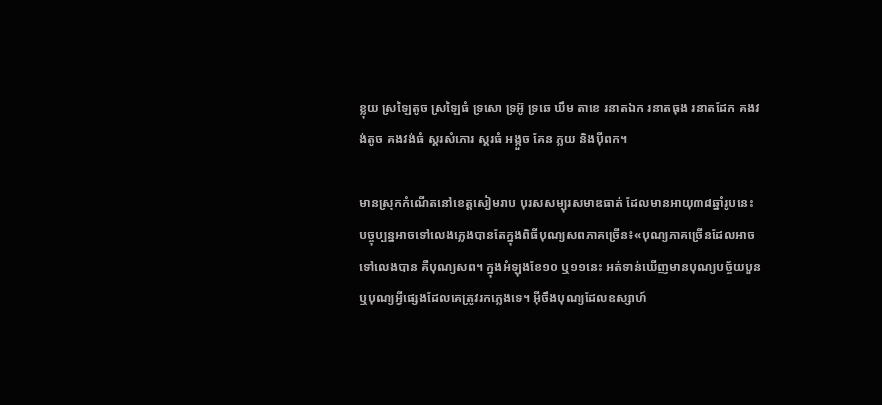ខ្លុយ ស្រឡៃតូច ស្រឡៃធំ ទ្រសោ ទ្រអ៊ូ ទ្រឆេ ឃឹម តាខេ រនាតឯក រនាតធុង រនាតដែក គងវង់តូច គងវង់ធំ ស្គរសំភោរ ស្គរធំ អង្កួច គែន ភ្លយ និងប៉ីពក។

មានស្រុកកំណើតនៅខេត្តសៀមរាប បុរសសម្បុរសមាឌធាត់ ដែលមានអាយុ៣៨ឆ្នាំរូបនេះ បច្ចុប្បន្នអាចទៅលេងភ្លេងបានតែក្នុងពិធីបុណ្យសពភាគច្រើន៖«បុណ្យភាគច្រើនដែលអាចទៅលេងបាន គឺបុណ្យសព។ ក្នុងអំឡុងខែ១០ ឬ១១នេះ អត់ទាន់ឃើញមានបុណ្យបច្ច័យបួន ឬបុណ្យអ្វីផ្សេងដែលគេត្រូវរកភ្លេងទេ។ អ៊ីចឹងបុណ្យដែលឧស្សាហ៍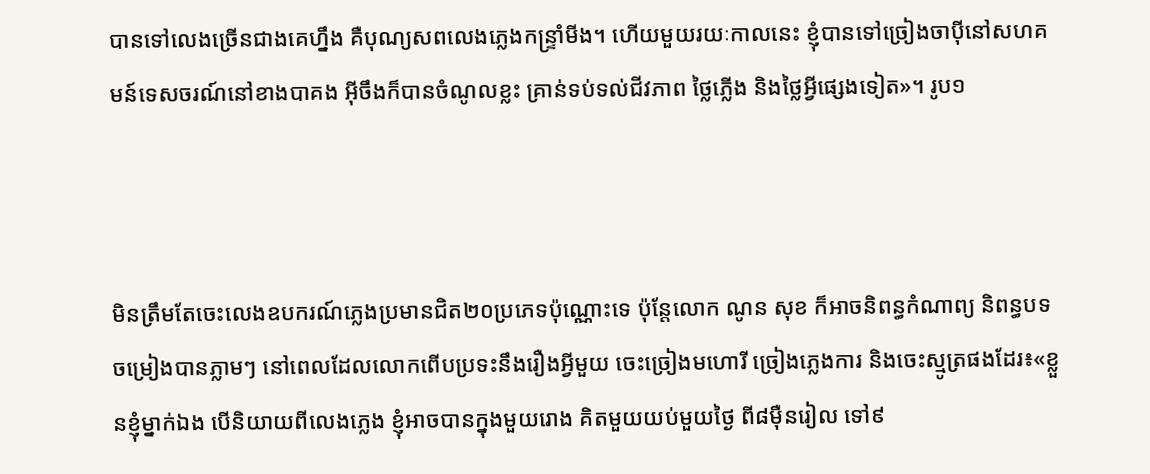បានទៅលេងច្រើនជាងគេហ្នឹង គឺបុណ្យសពលេងភ្លេងកន្ទ្រាំមីង។ ហើយមួយរយៈកាលនេះ ខ្ញុំបានទៅច្រៀងចាប៉ីនៅសហគមន៍ទេសចរណ៍នៅខាងបាគង អ៊ីចឹងក៏បានចំណូលខ្លះ គ្រាន់ទប់ទល់ជីវភាព ថ្លៃភ្លើង និងថ្លៃអ្វីផ្សេងទៀត»។ រូប១



មិនត្រឹមតែចេះលេងឧបករណ៍ភ្លេងប្រមានជិត២០ប្រភេទប៉ុណ្ណោះទេ ប៉ុន្តែលោក ណូន សុខ ក៏អាចនិពន្ធកំណាព្យ និពន្ធបទចម្រៀងបានភ្លាមៗ នៅពេលដែលលោកពើបប្រទះនឹងរឿងអ្វីមួយ ចេះច្រៀងមហោរី ច្រៀងភ្លេងការ និងចេះស្មូត្រផងដែរ៖«ខ្លួនខ្ញុំម្នាក់ឯង បើនិយាយពីលេងភ្លេង ខ្ញុំអាចបានក្នុងមួយរោង គិតមួយយប់មួយថ្ងៃ ពី៨ម៉ឺនរៀល ទៅ៩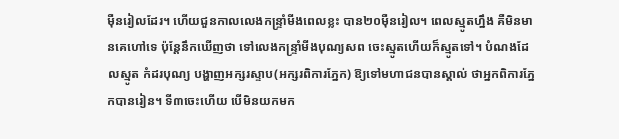ម៉ឺនរៀលដែរ។ ហើយជួនកាលលេងកន្ទ្រាំមីងពេលខ្លះ បាន២០ម៉ឺនរៀល។ ពេលស្មូតហ្នឹង គឺមិនមានគេហៅទេ ប៉ុន្តែនឹកឃើញថា ទៅលេងកន្ទ្រាំមីងបុណ្យសព ចេះស្មូតហើយក៏ស្មូតទៅ។ បំណងដែលស្មូត កំដរបុណ្យ បង្ហាញអក្សរស្ទាប(អក្សរពិការភ្នែក) ឱ្យទៅមហាជនបានស្គាល់ ថាអ្នកពិការភ្នែកបានរៀន។ ទី៣ចេះហើយ បើមិនយកមក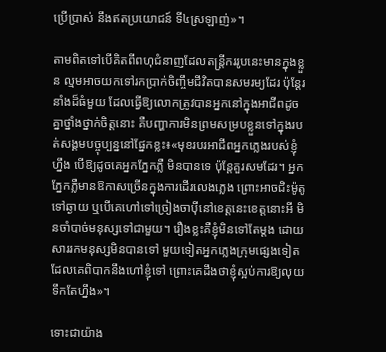ប្រើប្រាស់ នឹងឥតប្រយោជន៍ ទី៤ស្រឡាញ់»។

តាមពិតទៅបើគិតពីពហុជំនាញដែលតន្ត្រីកររូបនេះមានក្នុងខ្លួន ល្មមអាចយកទៅរកប្រាក់ចិញ្ចឹមជីវិតបានសមរម្យដែរ ប៉ុន្តែរនាំងដ៏ធំមួយ ដែលធ្វើឱ្យលោកត្រូវបានអ្នកនៅក្នុងអាជីពដូចគ្នាថ្នាំងថ្នាក់ចិត្តនោះ គឺបញ្ហាការមិនព្រមសម្របខ្លួនទៅក្នុងរបត់សង្គមបច្ចុប្បន្ននៅផ្នែកខ្លះ៖«មុខរបរអាជីពអ្នកភ្លេងរបស់ខ្ញុំហ្នឹង បើឱ្យដូចគេអ្នកភ្នែកភ្លឺ មិនបានទេ ប៉ុន្តែគួរសមដែរ។ អ្នកភ្នែកភ្លឺមានឱកាសច្រើនក្នុងការដើរលេងភ្លេង ព្រោះអាចជិះម៉ូតូទៅឆ្ងាយ ឬបើគេហៅទៅច្រៀងចាប៉ីនៅខេត្តនេះខេត្តនោះអី មិនចាំបាច់មនុស្សទៅជាមួយ។ រឿងខ្លះគឺខ្ញុំមិនទៅតែម្ដង ដោយសាររកមនុស្សមិនបានទៅ មួយទៀតអ្នកភ្លេងក្រុមផ្សេងទៀត ដែលគេពិបាកនឹងហៅខ្ញុំទៅ ព្រោះគេដឹងថាខ្ញុំស្អប់ការឱ្យលុយទឹកតែហ្នឹង»។

ទោះជាយ៉ាង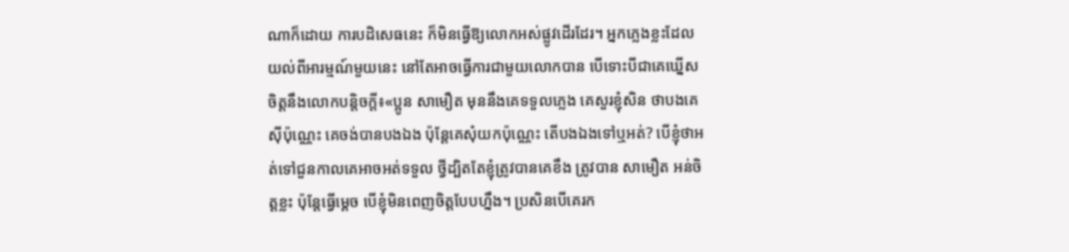ណាក៏ដោយ ការបដិសេធនេះ ក៏មិនធ្វើឱ្យលោកអស់ផ្លូវដើរដែរ។ អ្នកភ្លេងខ្លះដែលយល់ពីអារម្មណ៍មួយនេះ នៅតែអាចធ្វើការជាមួយលោកបាន បើទោះបីជាគេឃ្នើសចិត្តនឹងលោកបន្តិចក្ដី៖«ប្អូន សាមឿត មុននឹងគេទទួលភ្លេង គេសួរខ្ញុំសិន ថាបងគេស៊ីប៉ុណ្ណេះ គេចង់បានបងឯង ប៉ុន្តែគេសុំយកប៉ុណ្ណេះ តើបងឯងទៅឬអត់? បើខ្ញុំថាអត់ទៅជួនកាលគេអាចអត់ទទួល ថ្វីដ្បិតតែខ្ញុំត្រូវបានគេខឹង ត្រូវបាន សាមឿត អន់ចិត្តខ្លះ ប៉ុន្តែធ្វើម្ដេច បើខ្ញុំមិនពេញចិត្តបែបហ្នឹង។ ប្រសិនបើគេរក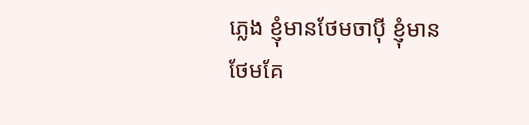ភ្លេង ខ្ញុំមានថែមចាប៉ី ខ្ញុំមានថែមគែ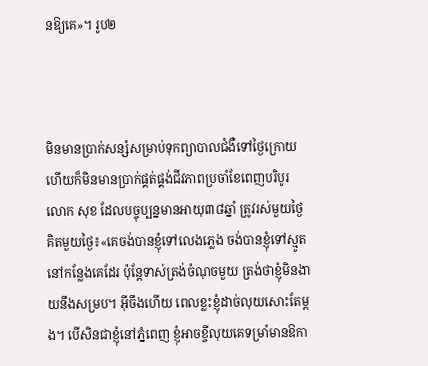នឱ្យគេ»។ រូប២



មិនមានប្រាក់សន្សំសម្រាប់ទុកព្យាបាលជំងឺទៅថ្ងៃក្រោយ ហើយក៏មិនមានប្រាក់ផ្គត់ផ្គង់ជីវភាពប្រចាំខែពេញបរិបូរ លោក សុខ ដែលបច្ចុប្បន្នមានអាយុ៣៨ឆ្នាំ ត្រូវរស់មួយថ្ងៃគិតមួយថ្ងៃ៖«គេចង់បានខ្ញុំទៅលេងភ្លេង ចង់បានខ្ញុំទៅស្មូតនៅកន្លែងគេដែរ ប៉ុន្តែទាស់ត្រង់ចំណុចមួយ ត្រង់ថាខ្ញុំមិនងាយនឹងសម្រប។ អ៊ីចឹងហើយ ពេលខ្លះខ្ញុំដាច់លុយសោះតែម្ដង។ បើសិនជាខ្ញុំនៅភ្នំពេញ ខ្ញុំអាចខ្ចីលុយគេទម្រាំមានឱកា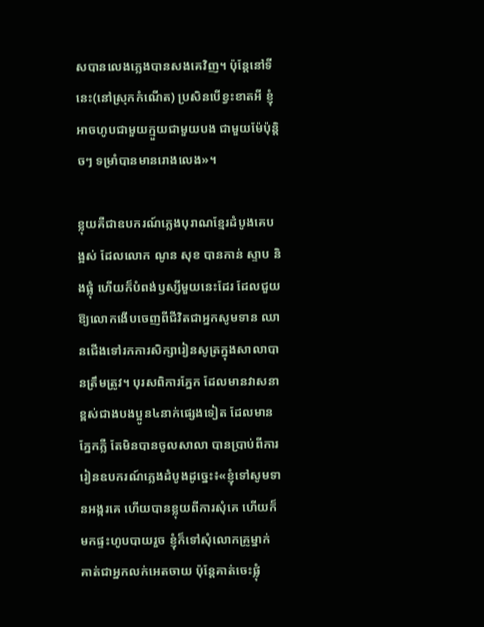សបានលេងភ្លេងបានសងគេវិញ។ ប៉ុន្តែនៅទីនេះ(នៅស្រុកកំណើត) ប្រសិនបើខ្វះខាតអី ខ្ញុំអាចហូបជាមួយក្មួយជាមួយបង ជាមួយម៉ែប៉ុន្តិចៗ ទម្រាំបានមានរោងលេង»។

ខ្លុយគឺជាឧបករណ៍ភ្លេងបុរាណខ្មែរដំបូងគេបង្អស់ ដែលលោក ណូន សុខ បានកាន់ ស្ទាប និងផ្លុំ ហើយក៏បំពង់ឫស្សីមួយនេះដែរ ដែលជួយឱ្យលោកងើបចេញពីជីវិតជាអ្នកសូមទាន ឈានជើងទៅរកការសិក្សារៀនសូត្រក្នុងសាលាបានត្រឹមត្រូវ។ បុរសពិការភ្នែក ដែលមានវាសនាខ្ពស់ជាងបងប្អូន៤នាក់ផ្សេងទៀត ដែលមានភ្នែកភ្លឺ តែមិនបានចូលសាលា បានប្រាប់ពីការរៀនឧបករណ៍ភ្លេងដំបូងដូច្នេះ៖«ខ្ញុំទៅសូមទានអង្ករគេ ហើយបានខ្លុយពីការសុំគេ ហើយក៏មកផ្ទះហូបបាយរួច ខ្ញុំក៏ទៅសុំលោកគ្រូម្នាក់ គាត់ជាអ្នកលក់អេតចាយ ប៉ុន្តែគាត់ចេះផ្លុំ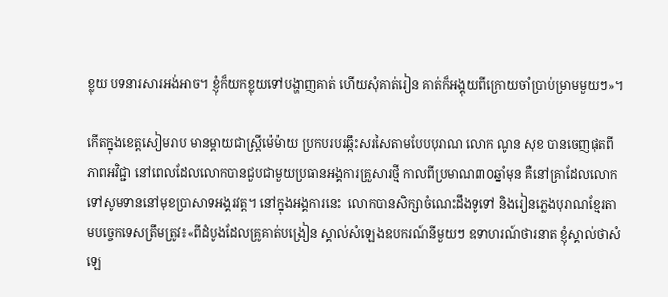ខ្លុយ បទនារសារអង់អាច។ ខ្ញុំក៏យកខ្លុយទៅបង្ហាញគាត់ ហើយសុំគាត់រៀន គាត់ក៏អង្គុយពីក្រោយចាំប្រាប់ម្រាមមួយៗ»។

កើតក្នុងខេត្តសៀមរាប មានម្ដាយជាស្ត្រីម៉េម៉ាយ ប្រកបរបរឆ្កឹះសរសៃតាមបែបបុរាណ លោក ណូន សុខ បានចេញផុតពីភាពអវិជ្ជា នៅពេលដែលលោកបានជួបជាមួយប្រធានអង្គការគ្រួសារថ្មី កាលពីប្រមាណ៣០ឆ្នាំមុន គឺនៅគ្រាដែលលោកទៅសូមទាននៅមុខប្រាសាទអង្គរវត្ត។ នៅក្នុងអង្គការនេះ  លោកបានសិក្សាចំណេះដឹងទូទៅ និងរៀនភ្លេងបុរាណខ្មែរតាមបច្ចេកទេសត្រឹមត្រូវ៖«ពីដំបូងដែលគ្រូគាត់បង្រៀន ស្គាល់សំឡេងឧបករណ៍នីមួយៗ ឧទាហរណ៍ថារនាត ខ្ញុំស្គាល់ថាសំឡេ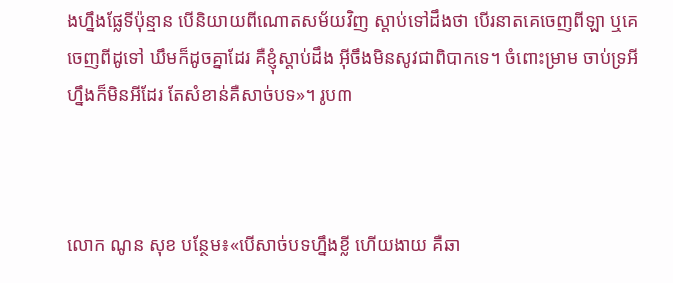ងហ្នឹងផ្លែទីប៉ុន្មាន បើនិយាយពីណោតសម័យវិញ ស្ដាប់ទៅដឹងថា បើរនាតគេចេញពីឡា ឬគេចេញពីដូទៅ ឃឹមក៏ដូចគ្នាដែរ គឺខ្ញុំស្ដាប់ដឹង អ៊ីចឹងមិនសូវជាពិបាកទេ។ ចំពោះម្រាម ចាប់ទ្រអីហ្នឹងក៏មិនអីដែរ តែសំខាន់គឺសាច់បទ»។ រូប៣



លោក ណូន សុខ បន្ថែម៖«បើសាច់បទហ្នឹងខ្លី ហើយងាយ គឺឆា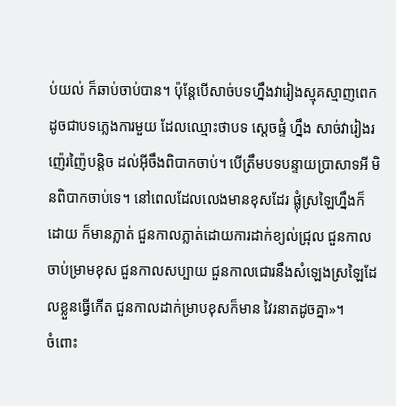ប់យល់ ក៏ឆាប់ចាប់បាន។ ប៉ុន្តែបើសាច់បទហ្នឹងវារៀងស្មុគស្មាញពេក ដូចជាបទភ្លេងការមួយ ដែលឈ្មោះថាបទ ស្ដេចផ្ទំ ហ្នឹង សាច់វារៀងរញ៉េរញ៉ៃបន្តិច ដល់អ៊ីចឹងពិបាកចាប់។ បើត្រឹមបទបន្ទាយប្រាសាទអី មិនពិបាកចាប់ទេ។ នៅពេលដែលលេងមានខុសដែរ ផ្លុំស្រឡៃហ្នឹងក៏ដោយ ក៏មានភ្លាត់ ជួនកាលភ្លាត់ដោយការដាក់ខ្យល់ជ្រុល ជួនកាលចាប់ម្រាមខុស ជួនកាលសប្បាយ ជួនកាលជោរនឹងសំឡេងស្រឡៃដែលខ្លួនធ្វើកើត ជួនកាលដាក់ម្រាបខុសក៏មាន វៃរនាតដូចគ្នា»។
ចំពោះ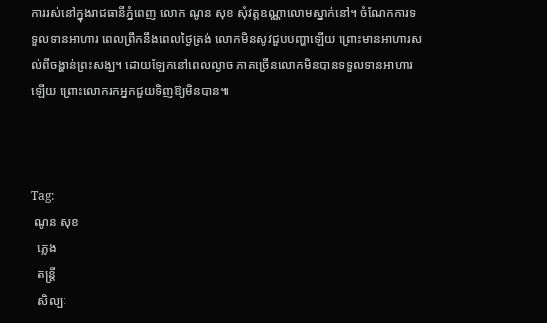ការរស់នៅក្នុងរាជធានីភ្នំពេញ លោក ណូន សុខ សុំវត្តឧណ្ណាលោមស្នាក់នៅ។ ចំណែកការទទួលទានអាហារ ពេលព្រឹកនឹងពេលថ្ងៃត្រង់ លោកមិនសូវជួបបញ្ហាឡើយ ព្រោះមានអាហារសល់ពីចង្ហាន់ព្រះសង្ឃ។ ដោយឡែកនៅពេលល្ងាច ភាគច្រើនលោកមិនបានទទួលទានអាហារឡើយ ព្រោះលោករកអ្នកជួយទិញឱ្យមិនបាន៕



Tag:
 ណូន សុខ
  ភ្លេង
  តន្ត្រី
  សិល្បៈ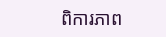ពិការភាព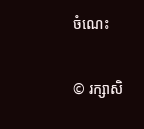ចំណេះ

© រក្សាសិ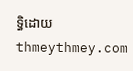ទ្ធិដោយ thmeythmey.com